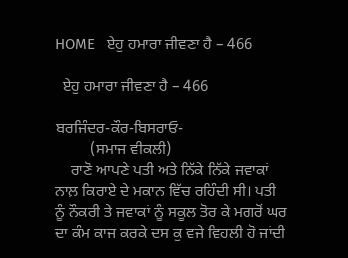HOME   ਏਹੁ ਹਮਾਰਾ ਜੀਵਣਾ ਹੈ – 466

  ਏਹੁ ਹਮਾਰਾ ਜੀਵਣਾ ਹੈ – 466

ਬਰਜਿੰਦਰ-ਕੌਰ-ਬਿਸਰਾਓ-
         (ਸਮਾਜ ਵੀਕਲੀ)
    ਰਾਣੋ ਆਪਣੇ ਪਤੀ ਅਤੇ ਨਿੱਕੇ ਨਿੱਕੇ ਜਵਾਕਾਂ ਨਾਲ਼ ਕਿਰਾਏ ਦੇ ਮਕਾਨ ਵਿੱਚ ਰਹਿੰਦੀ ਸੀ। ਪਤੀ ਨੂੰ ਨੌਕਰੀ ਤੇ ਜਵਾਕਾਂ ਨੂੰ ਸਕੂਲ ਤੋਰ ਕੇ ਮਗਰੋਂ ਘਰ ਦਾ ਕੰਮ ਕਾਜ ਕਰਕੇ ਦਸ ਕੁ ਵਜੇ ਵਿਹਲੀ ਹੋ ਜਾਂਦੀ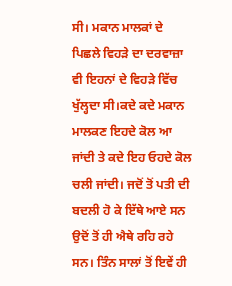ਸੀ। ਮਕਾਨ ਮਾਲਕਾਂ ਦੇ ਪਿਛਲੇ ਵਿਹੜੇ ਦਾ ਦਰਵਾਜ਼ਾ ਵੀ ਇਹਨਾਂ ਦੇ ਵਿਹੜੇ ਵਿੱਚ ਖੁੱਲ੍ਹਦਾ ਸੀ।ਕਦੇ ਕਦੇ ਮਕਾਨ ਮਾਲਕਣ ਇਹਦੇ ਕੋਲ ਆ ਜਾਂਦੀ ਤੇ ਕਦੇ ਇਹ ਓਹਦੇ ਕੋਲ ਚਲੀ ਜਾਂਦੀ। ਜਦੋਂ ਤੋਂ ਪਤੀ ਦੀ ਬਦਲੀ ਹੋ ਕੇ ਇੱਥੇ ਆਏ ਸਨ ਉਦੋਂ ਤੋਂ ਹੀ ਐਥੇ ਰਹਿ ਰਹੇ ਸਨ। ਤਿੰਨ ਸਾਲਾਂ ਤੋਂ ਇਵੇਂ ਹੀ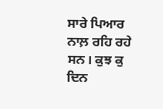ਸਾਰੇ ਪਿਆਰ ਨਾਲ਼ ਰਹਿ ਰਹੇ ਸਨ। ਕੁਝ ਕੁ ਦਿਨ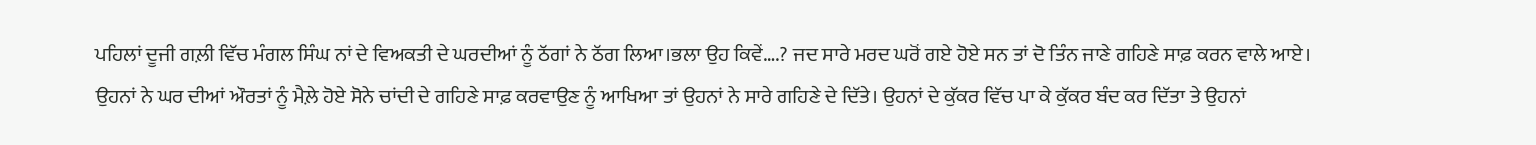ਪਹਿਲਾਂ ਦੂਜੀ ਗਲ਼ੀ ਵਿੱਚ ਮੰਗਲ ਸਿੰਘ ਨਾਂ ਦੇ ਵਿਅਕਤੀ ਦੇ ਘਰਦੀਆਂ ਨੂੰ ਠੱਗਾਂ ਨੇ ਠੱਗ ਲਿਆ।ਭਲਾ ਉਹ ਕਿਵੇਂ….? ਜਦ ਸਾਰੇ ਮਰਦ ਘਰੋਂ ਗਏ ਹੋਏ ਸਨ ਤਾਂ ਦੋ ਤਿੰਨ ਜਾਣੇ ਗਹਿਣੇ ਸਾਫ਼ ਕਰਨ ਵਾਲੇ ਆਏ। ਉਹਨਾਂ ਨੇ ਘਰ ਦੀਆਂ ਔਰਤਾਂ ਨੂੰ ਮੈਲ਼ੇ ਹੋਏ ਸੋਨੇ ਚਾਂਦੀ ਦੇ ਗਹਿਣੇ ਸਾਫ਼ ਕਰਵਾਉਣ ਨੂੰ ਆਖਿਆ ਤਾਂ ਉਹਨਾਂ ਨੇ ਸਾਰੇ ਗਹਿਣੇ ਦੇ ਦਿੱਤੇ। ਉਹਨਾਂ ਦੇ ਕੁੱਕਰ ਵਿੱਚ ਪਾ ਕੇ ਕੁੱਕਰ ਬੰਦ ਕਰ ਦਿੱਤਾ ਤੇ ਉਹਨਾਂ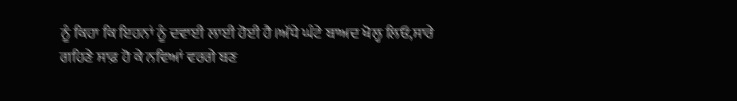ਨੂੰ ਕਿਹਾ ਕਿ ਇਹਨਾਂ ਨੂੰ ਦਵਾਈ ਲਾਈ ਹੋਈ ਹੈ।ਅੱਧੇ ਘੰਟੇ ਬਾਅਦ ਖੋਲ੍ਹ ਲਿਓ,ਸਾਰੇ ਗਹਿਣੇ ਸਾਫ਼ ਹੋ ਕੇ ਨਵਿਆਂ ਵਰਗੇ ਬਣ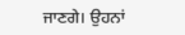ਜਾਣਗੇ। ਉਹਨਾਂ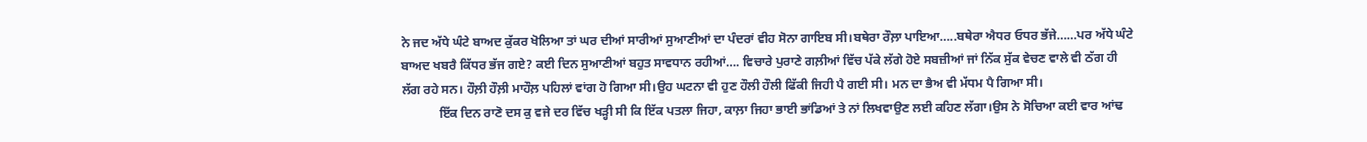ਨੇ ਜਦ ਅੱਧੇ ਘੰਟੇ ਬਾਅਦ ਕੁੱਕਰ ਖੋਲਿਆ ਤਾਂ ਘਰ ਦੀਆਂ ਸਾਰੀਆਂ ਸੁਆਣੀਆਂ ਦਾ ਪੰਦਰਾਂ ਵੀਹ ਸੋਨਾ ਗਾਇਬ ਸੀ।ਬਥੇਰਾ ਰੌਲ਼ਾ ਪਾਇਆ…..ਬਥੇਰਾ ਐਧਰ ਓਧਰ ਭੱਜੇ……ਪਰ ਅੱਧੇ ਘੰਟੇ ਬਾਅਦ ਖਬਰੈ ਕਿੱਧਰ ਭੱਜ ਗਏ? ਕਈ ਦਿਨ ਸੁਆਣੀਆਂ ਬਹੁਤ ਸਾਵਧਾਨ ਰਹੀਆਂ…. ਵਿਚਾਰੇ ਪੁਰਾਣੇ ਗਲ਼ੀਆਂ ਵਿੱਚ ਪੱਕੇ ਲੱਗੇ ਹੋਏ ਸਬਜ਼ੀਆਂ ਜਾਂ ਨਿੱਕ ਸੁੱਕ ਵੇਚਣ ਵਾਲੇ ਵੀ ਠੱਗ ਹੀ ਲੱਗ ਰਹੇ ਸਨ। ਹੌਲ਼ੀ ਹੌਲ਼ੀ ਮਾਹੌਲ਼ ਪਹਿਲਾਂ ਵਾਂਗ ਹੋ ਗਿਆ ਸੀ।ਉਹ ਘਟਨਾ ਵੀ ਹੁਣ ਹੌਲੀ ਹੌਲੀ ਫਿੱਕੀ ਜਿਹੀ ਪੈ ਗਈ ਸੀ। ਮਨ ਦਾ ਭੈਅ ਵੀ ਮੱਧਮ ਪੈ ਗਿਆ ਸੀ।
            ਇੱਕ ਦਿਨ ਰਾਣੋ ਦਸ ਕੁ ਵਜੇ ਦਰ ਵਿੱਚ ਖੜ੍ਹੀ ਸੀ ਕਿ ਇੱਕ ਪਤਲਾ ਜਿਹਾ, ਕਾਲ਼ਾ ਜਿਹਾ ਭਾਈ ਭਾਂਡਿਆਂ ਤੇ ਨਾਂ ਲਿਖਵਾਉਣ ਲਈ ਕਹਿਣ ਲੱਗਾ।ਉਸ ਨੇ ਸੋਚਿਆ ਕਈ ਵਾਰ ਆਂਢ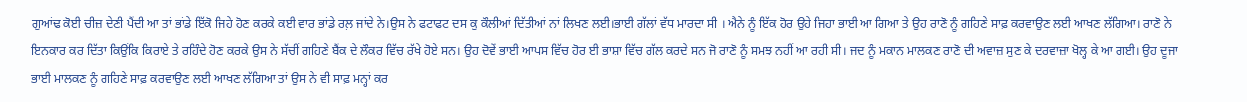ਗੁਆਂਢ ਕੋਈ ਚੀਜ਼ ਦੇਣੀ ਪੈਂਦੀ ਆ ਤਾਂ ਭਾਂਡੇ ਇੱਕੋ ਜਿਹੇ ਹੋਣ ਕਰਕੇ ਕਈ ਵਾਰ ਭਾਂਡੇ ਰਲ਼ ਜਾਂਦੇ ਨੇ।ਉਸ ਨੇ ਫਟਾਫਟ ਦਸ ਕੁ ਕੌਲੀਆਂ ਦਿੱਤੀਆਂ ਨਾਂ ਲਿਖਣ ਲਈ।ਭਾਈ ਗੱਲਾਂ ਵੱਧ ਮਾਰਦਾ ਸੀ । ਐਨੇ ਨੂੰ ਇੱਕ ਹੋਰ ਉਹੇ ਜਿਹਾ ਭਾਈ ਆ ਗਿਆ ਤੇ ਉਹ ਰਾਣੋ ਨੂੰ ਗਹਿਣੇ ਸਾਫ਼ ਕਰਵਾਉਣ ਲਈ ਆਖਣ ਲੱਗਿਆ। ਰਾਣੋ ਨੇ ਇਨਕਾਰ ਕਰ ਦਿੱਤਾ ਕਿਉਂਕਿ ਕਿਰਾਏ ਤੇ ਰਹਿੰਦੇ ਹੋਣ ਕਰਕੇ ਉਸ ਨੇ ਸੱਚੀਂ ਗਹਿਣੇ ਬੈਂਕ ਦੇ ਲੌਕਰ ਵਿੱਚ ਰੱਖੇ ਹੋਏ ਸਨ। ਉਹ ਦੋਵੇਂ ਭਾਈ ਆਪਸ ਵਿੱਚ ਹੋਰ ਈ ਭਾਸ਼ਾ ਵਿੱਚ ਗੱਲ ਕਰਦੇ ਸਨ ਜੋ ਰਾਣੋ ਨੂੰ ਸਮਝ ਨਹੀਂ ਆ ਰਹੀ ਸੀ। ਜਦ ਨੂੰ ਮਕਾਨ ਮਾਲਕਣ ਰਾਣੋ ਦੀ ਅਵਾਜ਼ ਸੁਣ ਕੇ ਦਰਵਾਜ਼ਾ ਖੋਲ੍ਹ ਕੇ ਆ ਗਈ। ਉਹ ਦੂਜਾ ਭਾਈ ਮਾਲਕਣ ਨੂੰ ਗਹਿਣੇ ਸਾਫ਼ ਕਰਵਾਉਣ ਲਈ ਆਖਣ ਲੱਗਿਆ ਤਾਂ ਉਸ ਨੇ ਵੀ ਸਾਫ਼ ਮਨ੍ਹਾਂ ਕਰ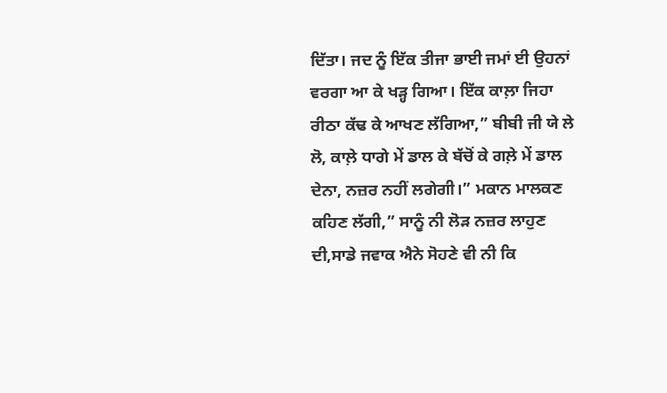ਦਿੱਤਾ। ਜਦ ਨੂੰ ਇੱਕ ਤੀਜਾ ਭਾਈ ਜਮਾਂ ਈ ਉਹਨਾਂ ਵਰਗਾ ਆ ਕੇ ਖੜ੍ਹ ਗਿਆ। ਇੱਕ ਕਾਲ਼ਾ ਜਿਹਾ ਰੀਠਾ ਕੱਢ ਕੇ ਆਖਣ ਲੱਗਿਆ,” ਬੀਬੀ ਜੀ ਯੇ ਲੇ ਲੋ, ਕਾਲ਼ੇ ਧਾਗੇ ਮੇਂ ਡਾਲ ਕੇ ਬੱਚੋਂ ਕੇ ਗਲ਼ੇ ਮੇਂ ਡਾਲ ਦੇਨਾ, ਨਜ਼ਰ ਨਹੀਂ ਲਗੇਗੀ।” ਮਕਾਨ ਮਾਲਕਣ ਕਹਿਣ ਲੱਗੀ,” ਸਾਨੂੰ ਨੀ ਲੋੜ ਨਜ਼ਰ ਲਾਹੁਣ ਦੀ,ਸਾਡੇ ਜਵਾਕ ਐਨੇ ਸੋਹਣੇ ਵੀ ਨੀ ਕਿ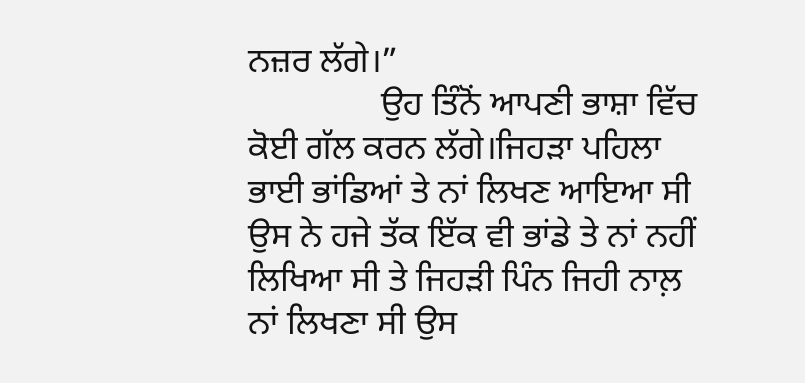ਨਜ਼ਰ ਲੱਗੇ।”
               ਉਹ ਤਿੰਨੋਂ ਆਪਣੀ ਭਾਸ਼ਾ ਵਿੱਚ ਕੋਈ ਗੱਲ ਕਰਨ ਲੱਗੇ।ਜਿਹੜਾ ਪਹਿਲਾ ਭਾਈ ਭਾਂਡਿਆਂ ਤੇ ਨਾਂ ਲਿਖਣ ਆਇਆ ਸੀ ਉਸ ਨੇ ਹਜੇ ਤੱਕ ਇੱਕ ਵੀ ਭਾਂਡੇ ਤੇ ਨਾਂ ਨਹੀਂ ਲਿਖਿਆ ਸੀ ਤੇ ਜਿਹੜੀ ਪਿੰਨ ਜਿਹੀ ਨਾਲ਼ ਨਾਂ ਲਿਖਣਾ ਸੀ ਉਸ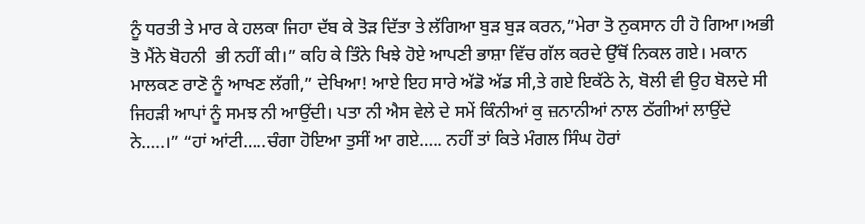ਨੂੰ ਧਰਤੀ ਤੇ ਮਾਰ ਕੇ ਹਲਕਾ ਜਿਹਾ ਦੱਬ ਕੇ ਤੋੜ ਦਿੱਤਾ ਤੇ ਲੱਗਿਆ ਬੁੜ ਬੁੜ ਕਰਨ,”ਮੇਰਾ ਤੋ ਨੁਕਸਾਨ ਹੀ ਹੋ ਗਿਆ।ਅਭੀ ਤੋ ਮੈਂਨੇ ਬੋਹਨੀ  ਭੀ ਨਹੀਂ ਕੀ।” ਕਹਿ ਕੇ ਤਿੰਨੇ ਖਿਝੇ ਹੋਏ ਆਪਣੀ ਭਾਸ਼ਾ ਵਿੱਚ ਗੱਲ ਕਰਦੇ ਉੱਥੋਂ ਨਿਕਲ ਗਏ। ਮਕਾਨ ਮਾਲਕਣ ਰਾਣੋ ਨੂੰ ਆਖਣ ਲੱਗੀ,” ਦੇਖਿਆ! ਆਏ ਇਹ ਸਾਰੇ ਅੱਡੋ ਅੱਡ ਸੀ,ਤੇ ਗਏ ਇਕੱਠੇ ਨੇ, ਬੋਲੀ ਵੀ ਉਹ ਬੋਲਦੇ ਸੀ ਜਿਹੜੀ ਆਪਾਂ ਨੂੰ ਸਮਝ ਨੀ ਆਉਂਦੀ। ਪਤਾ ਨੀ ਐਸ ਵੇਲੇ ਦੇ ਸਮੇਂ ਕਿੰਨੀਆਂ ਕੁ ਜ਼ਨਾਨੀਆਂ ਨਾਲ ਠੱਗੀਆਂ ਲਾਉਂਦੇ ਨੇ…..।” “ਹਾਂ ਆਂਟੀ…..ਚੰਗਾ ਹੋਇਆ ਤੁਸੀਂ ਆ ਗਏ….. ਨਹੀਂ ਤਾਂ ਕਿਤੇ ਮੰਗਲ ਸਿੰਘ ਹੋਰਾਂ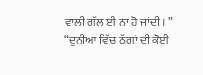ਵਾਲੀ ਗੱਲ ਈ ਨਾ ਹੋ ਜਾਂਦੀ। ” “ਦੁਨੀਆ ਵਿੱਚ ਠੱਗਾਂ ਦੀ ਕੋਈ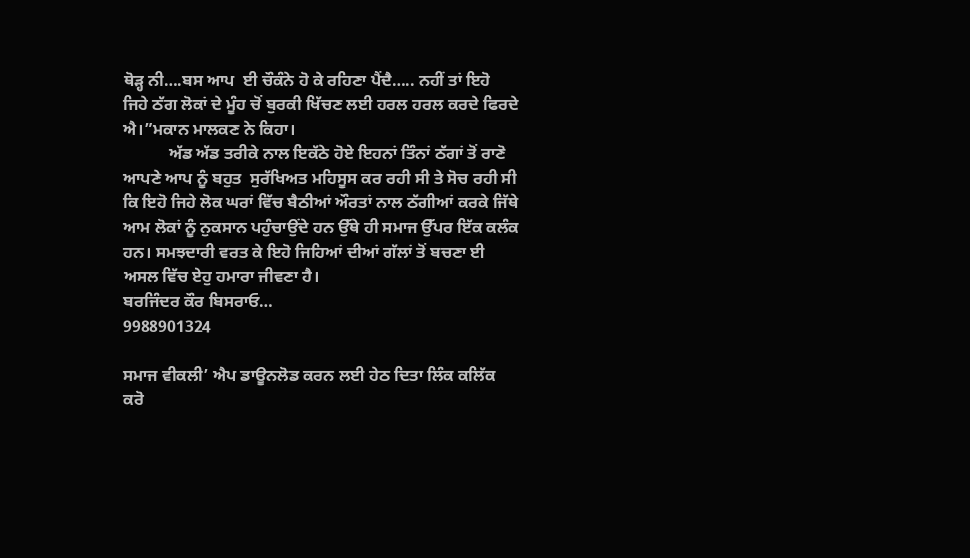ਥੋੜ੍ਹ ਨੀ….ਬਸ ਆਪ  ਈ ਚੌਕੰਨੇ ਹੋ ਕੇ ਰਹਿਣਾ ਪੈਂਦੈ….. ਨਹੀਂ ਤਾਂ ਇਹੋ ਜਿਹੇ ਠੱਗ ਲੋਕਾਂ ਦੇ ਮੂੰਹ ਚੋਂ ਬੁਰਕੀ ਖਿੱਚਣ ਲਈ ਹਰਲ ਹਰਲ ਕਰਦੇ ਫਿਰਦੇ ਐ।”ਮਕਾਨ ਮਾਲਕਣ ਨੇ ਕਿਹਾ।
           ਅੱਡ ਅੱਡ ਤਰੀਕੇ ਨਾਲ ਇਕੱਠੇ ਹੋਏ ਇਹਨਾਂ ਤਿੰਨਾਂ ਠੱਗਾਂ ਤੋਂ ਰਾਣੋ ਆਪਣੇ ਆਪ ਨੂੰ ਬਹੁਤ  ਸੁਰੱਖਿਅਤ ਮਹਿਸੂਸ ਕਰ ਰਹੀ ਸੀ ਤੇ ਸੋਚ ਰਹੀ ਸੀ ਕਿ ਇਹੋ ਜਿਹੇ ਲੋਕ ਘਰਾਂ ਵਿੱਚ ਬੈਠੀਆਂ ਔਰਤਾਂ ਨਾਲ ਠੱਗੀਆਂ ਕਰਕੇ ਜਿੱਥੇ ਆਮ ਲੋਕਾਂ ਨੂੰ ਨੁਕਸਾਨ ਪਹੁੰਚਾਉਂਦੇ ਹਨ ਉੱਥੇ ਹੀ ਸਮਾਜ ਉੱਪਰ ਇੱਕ ਕਲੰਕ ਹਨ। ਸਮਝਦਾਰੀ ਵਰਤ ਕੇ ਇਹੋ ਜਿਹਿਆਂ ਦੀਆਂ ਗੱਲਾਂ ਤੋਂ ਬਚਣਾ ਈ ਅਸਲ ਵਿੱਚ ਏਹੁ ਹਮਾਰਾ ਜੀਵਣਾ ਹੈ।
ਬਰਜਿੰਦਰ ਕੌਰ ਬਿਸਰਾਓ…
9988901324

ਸਮਾਜ ਵੀਕਲੀ’ ਐਪ ਡਾਊਨਲੋਡ ਕਰਨ ਲਈ ਹੇਠ ਦਿਤਾ ਲਿੰਕ ਕਲਿੱਕ ਕਰੋ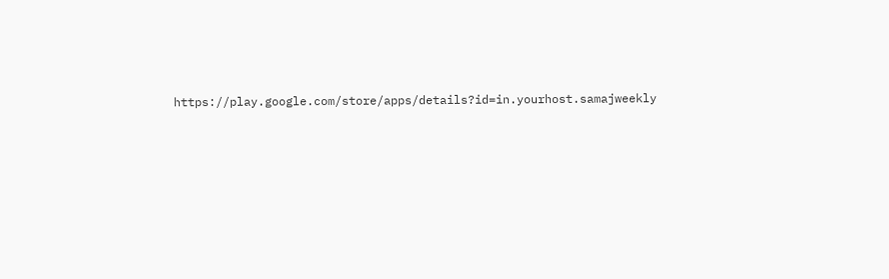https://play.google.com/store/apps/details?id=in.yourhost.samajweekly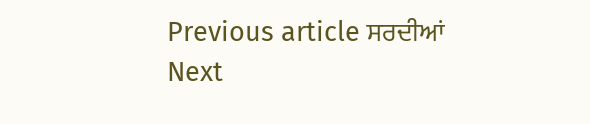Previous article ਸਰਦੀਆਂ
Next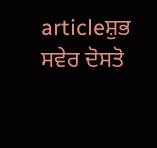articleਸ਼ੁਭ ਸਵੇਰ ਦੋਸਤੋ